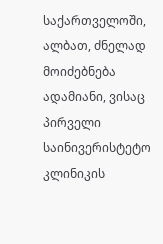საქართველოში, ალბათ, ძნელად მოიძებნება ადამიანი, ვისაც პირველი საინივერისტეტო კლინიკის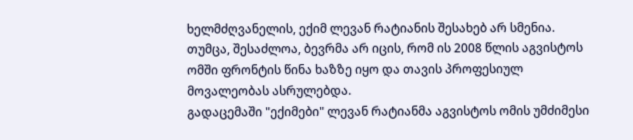ხელმძღვანელის, ექიმ ლევან რატიანის შესახებ არ სმენია. თუმცა, შესაძლოა, ბევრმა არ იცის, რომ ის 2008 წლის აგვისტოს ომში ფრონტის წინა ხაზზე იყო და თავის პროფესიულ მოვალეობას ასრულებდა.
გადაცემაში "ექიმები" ლევან რატიანმა აგვისტოს ომის უმძიმესი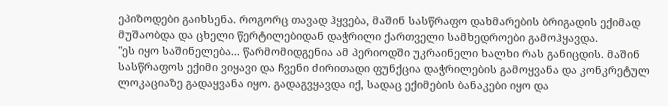ეპიზოდები გაიხსენა. როგორც თავად ჰყვება, მაშინ სასწრაფო დახმარების ბრიგადის ექიმად მუშაობდა და ცხელი წერტილებიდან დაჭრილი ქართველი სამხედროები გამოჰყავდა.
"ეს იყო საშინელება... წარმომიდგენია ამ პერიოდში უკრაინელი ხალხი რას განიცდის. მაშინ სასწრაფოს ექიმი ვიყავი და ჩვენი ძირითადი ფუნქცია დაჭრილების გამოყვანა და კონკრეტულ ლოკაციაზე გადაყვანა იყო. გადაგვყავდა იქ, სადაც ექიმების ბანაკები იყო და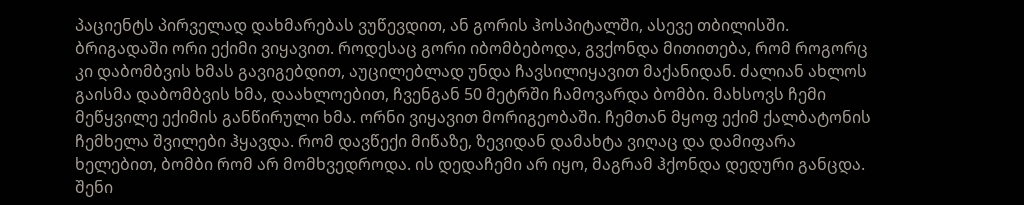პაციენტს პირველად დახმარებას ვუწევდით, ან გორის ჰოსპიტალში, ასევე თბილისში. ბრიგადაში ორი ექიმი ვიყავით. როდესაც გორი იბომბებოდა, გვქონდა მითითება, რომ როგორც კი დაბომბვის ხმას გავიგებდით, აუცილებლად უნდა ჩავსილიყავით მაქანიდან. ძალიან ახლოს გაისმა დაბომბვის ხმა, დაახლოებით, ჩვენგან 50 მეტრში ჩამოვარდა ბომბი. მახსოვს ჩემი მეწყვილე ექიმის განწირული ხმა. ორნი ვიყავით მორიგეობაში. ჩემთან მყოფ ექიმ ქალბატონის ჩემხელა შვილები ჰყავდა. რომ დავწექი მიწაზე, ზევიდან დამახტა ვიღაც და დამიფარა ხელებით, ბომბი რომ არ მომხვედროდა. ის დედაჩემი არ იყო, მაგრამ ჰქონდა დედური განცდა. შენი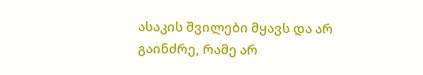ასაკის შვილები მყავს და არ გაინძრე, რამე არ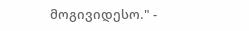მოგივიდესო." -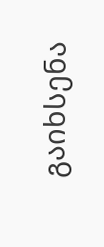გაიხსენა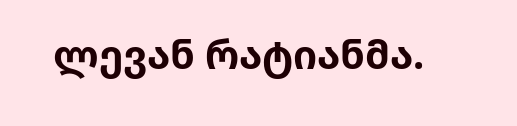ლევან რატიანმა.